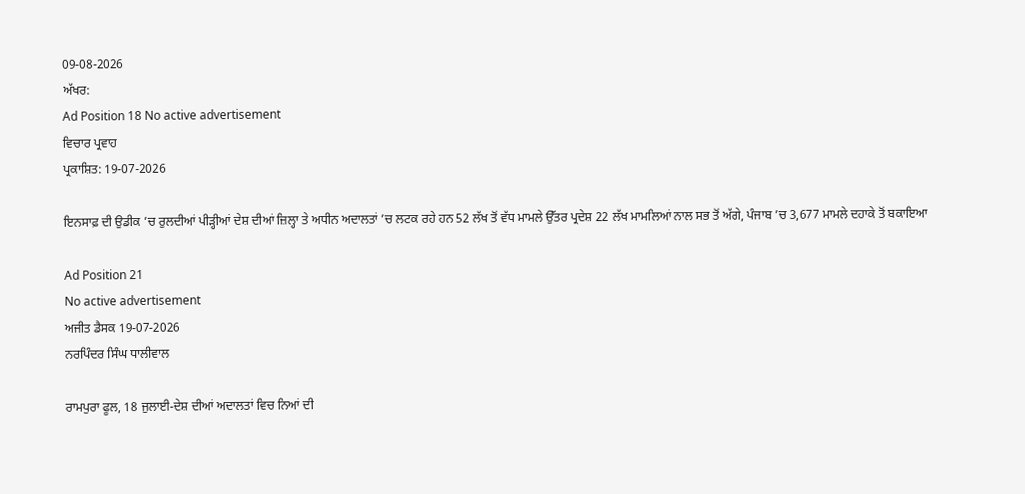09-08-2026
ਅੱਖਰ:
Ad Position 18 No active advertisement
ਵਿਚਾਰ ਪ੍ਰਵਾਹ
ਪ੍ਰਕਾਸ਼ਿਤ: 19-07-2026

ਇਨਸਾਫ਼ ਦੀ ਉਡੀਕ ’ਚ ਰੁਲਦੀਆਂ ਪੀੜ੍ਹੀਆਂ ਦੇਸ਼ ਦੀਆਂ ਜ਼ਿਲ੍ਹਾ ਤੇ ਅਧੀਨ ਅਦਾਲਤਾਂ ’ਚ ਲਟਕ ਰਹੇ ਹਨ 52 ਲੱਖ ਤੋਂ ਵੱਧ ਮਾਮਲੇ ਉੱਤਰ ਪ੍ਰਦੇਸ਼ 22 ਲੱਖ ਮਾਮਲਿਆਂ ਨਾਲ ਸਭ ਤੋਂ ਅੱਗੇ, ਪੰਜਾਬ ’ਚ 3,677 ਮਾਮਲੇ ਦਹਾਕੇ ਤੋਂ ਬਕਾਇਆ

Ad Position 21
No active advertisement
ਅਜੀਤ ਡੈਸਕ 19-07-2026
ਨਰਪਿੰਦਰ ਸਿੰਘ ਧਾਲੀਵਾਲ

ਰਾਮਪੁਰਾ ਫੂਲ, 18 ਜੁਲਾਈ-ਦੇਸ਼ ਦੀਆਂ ਅਦਾਲਤਾਂ ਵਿਚ ਨਿਆਂ ਦੀ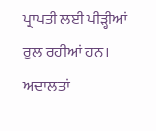ਪ੍ਰਾਪਤੀ ਲਈ ਪੀੜ੍ਹੀਆਂ ਰੁਲ ਰਹੀਆਂ ਹਨ। ਅਦਾਲਤਾਂ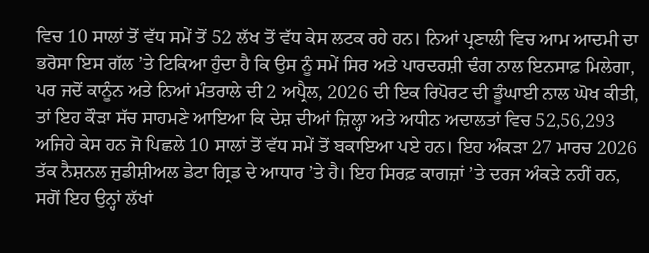ਵਿਚ 10 ਸਾਲਾਂ ਤੋਂ ਵੱਧ ਸਮੇਂ ਤੋਂ 52 ਲੱਖ ਤੋਂ ਵੱਧ ਕੇਸ ਲਟਕ ਰਹੇ ਹਨ। ਨਿਆਂ ਪ੍ਰਣਾਲੀ ਵਿਚ ਆਮ ਆਦਮੀ ਦਾ ਭਰੋਸਾ ਇਸ ਗੱਲ ’ਤੇ ਟਿਕਿਆ ਹੁੰਦਾ ਹੈ ਕਿ ਉਸ ਨੂੰ ਸਮੇਂ ਸਿਰ ਅਤੇ ਪਾਰਦਰਸ਼ੀ ਢੰਗ ਨਾਲ ਇਨਸਾਫ਼ ਮਿਲੇਗਾ, ਪਰ ਜਦੋਂ ਕਾਨੂੰਨ ਅਤੇ ਨਿਆਂ ਮੰਤਰਾਲੇ ਦੀ 2 ਅਪ੍ਰੈਲ, 2026 ਦੀ ਇਕ ਰਿਪੋਰਟ ਦੀ ਡੂੰਘਾਈ ਨਾਲ ਘੋਖ ਕੀਤੀ, ਤਾਂ ਇਹ ਕੌੜਾ ਸੱਚ ਸਾਹਮਣੇ ਆਇਆ ਕਿ ਦੇਸ਼ ਦੀਆਂ ਜ਼ਿਲ੍ਹਾ ਅਤੇ ਅਧੀਨ ਅਦਾਲਤਾਂ ਵਿਚ 52,56,293 ਅਜਿਹੇ ਕੇਸ ਹਨ ਜੋ ਪਿਛਲੇ 10 ਸਾਲਾਂ ਤੋਂ ਵੱਧ ਸਮੇਂ ਤੋਂ ਬਕਾਇਆ ਪਏ ਹਨ। ਇਹ ਅੰਕੜਾ 27 ਮਾਰਚ 2026 ਤੱਕ ਨੈਸ਼ਨਲ ਜੁਡੀਸ਼ੀਅਲ ਡੇਟਾ ਗ੍ਰਿਡ ਦੇ ਆਧਾਰ ’ਤੇ ਹੈ। ਇਹ ਸਿਰਫ਼ ਕਾਗਜ਼ਾਂ ’ਤੇ ਦਰਜ ਅੰਕੜੇ ਨਹੀਂ ਹਨ, ਸਗੋਂ ਇਹ ਉਨ੍ਹਾਂ ਲੱਖਾਂ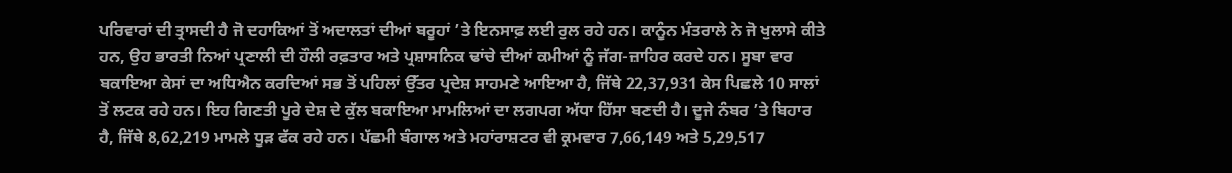ਪਰਿਵਾਰਾਂ ਦੀ ਤ੍ਰਾਸਦੀ ਹੈ ਜੋ ਦਹਾਕਿਆਂ ਤੋਂ ਅਦਾਲਤਾਂ ਦੀਆਂ ਬਰੂਹਾਂ ’ਤੇ ਇਨਸਾਫ਼ ਲਈ ਰੁਲ ਰਹੇ ਹਨ। ਕਾਨੂੰਨ ਮੰਤਰਾਲੇ ਨੇ ਜੋ ਖੁਲਾਸੇ ਕੀਤੇ ਹਨ, ਉਹ ਭਾਰਤੀ ਨਿਆਂ ਪ੍ਰਣਾਲੀ ਦੀ ਹੌਲੀ ਰਫ਼ਤਾਰ ਅਤੇ ਪ੍ਰਸ਼ਾਸਨਿਕ ਢਾਂਚੇ ਦੀਆਂ ਕਮੀਆਂ ਨੂੰ ਜੱਗ-ਜ਼ਾਹਿਰ ਕਰਦੇ ਹਨ। ਸੂਬਾ ਵਾਰ ਬਕਾਇਆ ਕੇਸਾਂ ਦਾ ਅਧਿਐਨ ਕਰਦਿਆਂ ਸਭ ਤੋਂ ਪਹਿਲਾਂ ਉੱਤਰ ਪ੍ਰਦੇਸ਼ ਸਾਹਮਣੇ ਆਇਆ ਹੈ, ਜਿੱਥੇ 22,37,931 ਕੇਸ ਪਿਛਲੇ 10 ਸਾਲਾਂ ਤੋਂ ਲਟਕ ਰਹੇ ਹਨ। ਇਹ ਗਿਣਤੀ ਪੂਰੇ ਦੇਸ਼ ਦੇ ਕੁੱਲ ਬਕਾਇਆ ਮਾਮਲਿਆਂ ਦਾ ਲਗਪਗ ਅੱਧਾ ਹਿੱਸਾ ਬਣਦੀ ਹੈ। ਦੂਜੇ ਨੰਬਰ ’ਤੇ ਬਿਹਾਰ ਹੈ, ਜਿੱਥੇ 8,62,219 ਮਾਮਲੇ ਧੂੜ ਫੱਕ ਰਹੇ ਹਨ। ਪੱਛਮੀ ਬੰਗਾਲ ਅਤੇ ਮਹਾਂਰਾਸ਼ਟਰ ਵੀ ਕ੍ਰਮਵਾਰ 7,66,149 ਅਤੇ 5,29,517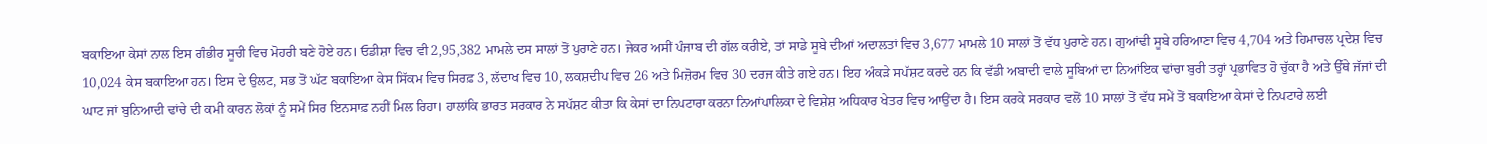ਬਕਾਇਆ ਕੇਸਾਂ ਨਾਲ ਇਸ ਗੰਭੀਰ ਸੂਚੀ ਵਿਚ ਮੋਹਰੀ ਬਣੇ ਹੋਏ ਹਨ। ਓਡੀਸ਼ਾ ਵਿਚ ਵੀ 2,95,382 ਮਾਮਲੇ ਦਸ ਸਾਲਾਂ ਤੋਂ ਪੁਰਾਣੇ ਹਨ। ਜੇਕਰ ਅਸੀਂ ਪੰਜਾਬ ਦੀ ਗੱਲ ਕਰੀਏ, ਤਾਂ ਸਾਡੇ ਸੂਬੇ ਦੀਆਂ ਅਦਾਲਤਾਂ ਵਿਚ 3,677 ਮਾਮਲੇ 10 ਸਾਲਾਂ ਤੋਂ ਵੱਧ ਪੁਰਾਣੇ ਹਨ। ਗੁਆਂਢੀ ਸੂਬੇ ਹਰਿਆਣਾ ਵਿਚ 4,704 ਅਤੇ ਹਿਮਾਚਲ ਪ੍ਰਦੇਸ਼ ਵਿਚ 10,024 ਕੇਸ ਬਕਾਇਆ ਹਨ। ਇਸ ਦੇ ਉਲਟ, ਸਭ ਤੋਂ ਘੱਟ ਬਕਾਇਆ ਕੇਸ ਸਿੱਕਮ ਵਿਚ ਸਿਰਫ਼ 3, ਲੱਦਾਖ ਵਿਚ 10, ਲਕਸ਼ਦੀਪ ਵਿਚ 26 ਅਤੇ ਮਿਜ਼ੋਰਮ ਵਿਚ 30 ਦਰਜ ਕੀਤੇ ਗਏ ਹਨ। ਇਹ ਅੰਕੜੇ ਸਪੱਸ਼ਟ ਕਰਦੇ ਹਨ ਕਿ ਵੱਡੀ ਅਬਾਦੀ ਵਾਲੇ ਸੂਬਿਆਂ ਦਾ ਨਿਆਂਇਕ ਢਾਂਚਾ ਬੁਰੀ ਤਰ੍ਹਾਂ ਪ੍ਰਭਾਵਿਤ ਹੋ ਚੁੱਕਾ ਹੈ ਅਤੇ ਉੱਥੇ ਜੱਜਾਂ ਦੀ ਘਾਟ ਜਾਂ ਬੁਨਿਆਦੀ ਢਾਂਚੇ ਦੀ ਕਮੀ ਕਾਰਨ ਲੋਕਾਂ ਨੂੰ ਸਮੇਂ ਸਿਰ ਇਨਸਾਫ਼ ਨਹੀਂ ਮਿਲ ਰਿਹਾ। ਹਾਲਾਂਕਿ ਭਾਰਤ ਸਰਕਾਰ ਨੇ ਸਪੱਸ਼ਟ ਕੀਤਾ ਕਿ ਕੇਸਾਂ ਦਾ ਨਿਪਟਾਰਾ ਕਰਨਾ ਨਿਆਂਪਾਲਿਕਾ ਦੇ ਵਿਸ਼ੇਸ਼ ਅਧਿਕਾਰ ਖੇਤਰ ਵਿਚ ਆਉਂਦਾ ਹੈ। ਇਸ ਕਰਕੇ ਸਰਕਾਰ ਵਲੋਂ 10 ਸਾਲਾਂ ਤੋਂ ਵੱਧ ਸਮੇਂ ਤੋਂ ਬਕਾਇਆ ਕੇਸਾਂ ਦੇ ਨਿਪਟਾਰੇ ਲਈ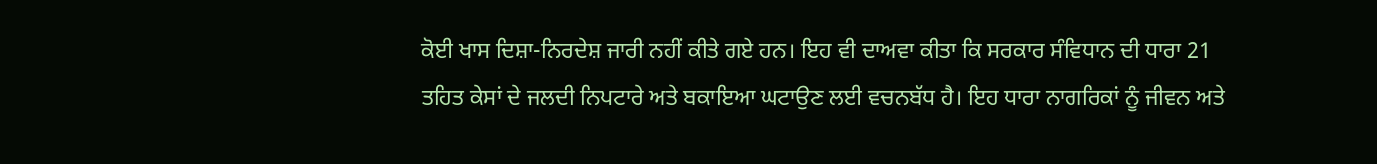ਕੋਈ ਖਾਸ ਦਿਸ਼ਾ-ਨਿਰਦੇਸ਼ ਜਾਰੀ ਨਹੀਂ ਕੀਤੇ ਗਏ ਹਨ। ਇਹ ਵੀ ਦਾਅਵਾ ਕੀਤਾ ਕਿ ਸਰਕਾਰ ਸੰਵਿਧਾਨ ਦੀ ਧਾਰਾ 21 ਤਹਿਤ ਕੇਸਾਂ ਦੇ ਜਲਦੀ ਨਿਪਟਾਰੇ ਅਤੇ ਬਕਾਇਆ ਘਟਾਉਣ ਲਈ ਵਚਨਬੱਧ ਹੈ। ਇਹ ਧਾਰਾ ਨਾਗਰਿਕਾਂ ਨੂੰ ਜੀਵਨ ਅਤੇ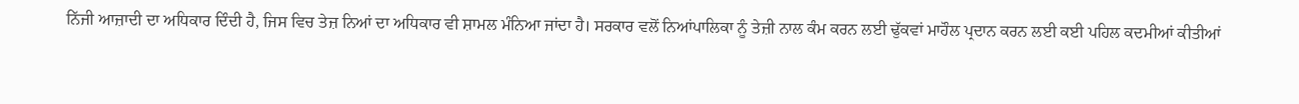ਨਿੱਜੀ ਆਜ਼ਾਦੀ ਦਾ ਅਧਿਕਾਰ ਦਿੰਦੀ ਹੈ, ਜਿਸ ਵਿਚ ਤੇਜ਼ ਨਿਆਂ ਦਾ ਅਧਿਕਾਰ ਵੀ ਸ਼ਾਮਲ ਮੰਨਿਆ ਜਾਂਦਾ ਹੈ। ਸਰਕਾਰ ਵਲੋਂ ਨਿਆਂਪਾਲਿਕਾ ਨੂੰ ਤੇਜ਼ੀ ਨਾਲ ਕੰਮ ਕਰਨ ਲਈ ਢੁੱਕਵਾਂ ਮਾਹੌਲ ਪ੍ਰਦਾਨ ਕਰਨ ਲਈ ਕਈ ਪਹਿਲ ਕਦਮੀਆਂ ਕੀਤੀਆਂ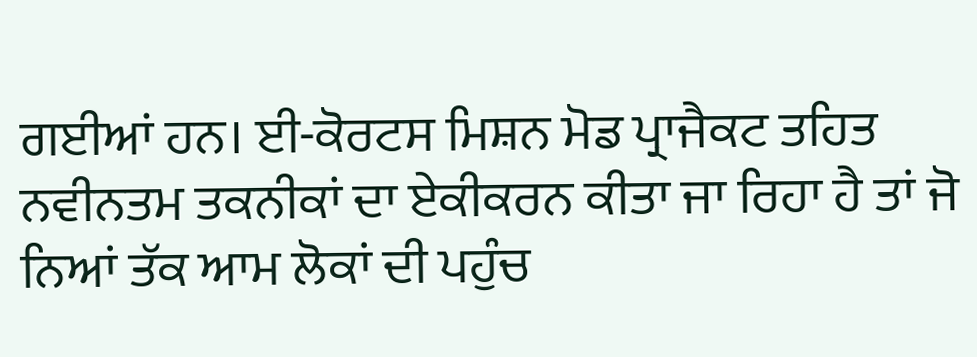ਗਈਆਂ ਹਨ। ਈ-ਕੋਰਟਸ ਮਿਸ਼ਨ ਮੋਡ ਪ੍ਰਾਜੈਕਟ ਤਹਿਤ ਨਵੀਨਤਮ ਤਕਨੀਕਾਂ ਦਾ ਏਕੀਕਰਨ ਕੀਤਾ ਜਾ ਰਿਹਾ ਹੈ ਤਾਂ ਜੋ ਨਿਆਂ ਤੱਕ ਆਮ ਲੋਕਾਂ ਦੀ ਪਹੁੰਚ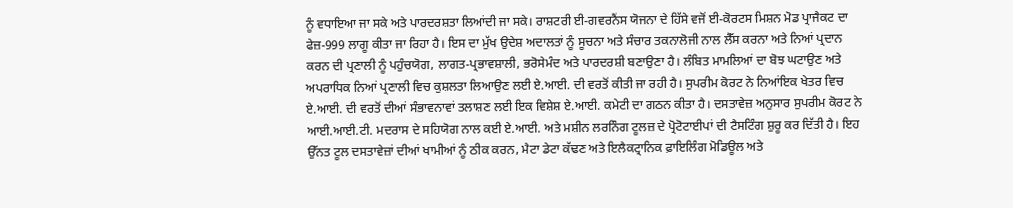ਨੂੰ ਵਧਾਇਆ ਜਾ ਸਕੇ ਅਤੇ ਪਾਰਦਰਸ਼ਤਾ ਲਿਆਂਦੀ ਜਾ ਸਕੇ। ਰਾਸ਼ਟਰੀ ਈ-ਗਵਰਨੈਂਸ ਯੋਜਨਾ ਦੇ ਹਿੱਸੇ ਵਜੋਂ ਈ-ਕੋਰਟਸ ਮਿਸ਼ਨ ਮੋਡ ਪ੍ਰਾਜੈਕਟ ਦਾ ਫੇਜ਼-999 ਲਾਗੂ ਕੀਤਾ ਜਾ ਰਿਹਾ ਹੈ। ਇਸ ਦਾ ਮੁੱਖ ਉਦੇਸ਼ ਅਦਾਲਤਾਂ ਨੂੰ ਸੂਚਨਾ ਅਤੇ ਸੰਚਾਰ ਤਕਨਾਲੋਜੀ ਨਾਲ ਲੈੱਸ ਕਰਨਾ ਅਤੇ ਨਿਆਂ ਪ੍ਰਦਾਨ ਕਰਨ ਦੀ ਪ੍ਰਣਾਲੀ ਨੂੰ ਪਹੁੰਚਯੋਗ, ਲਾਗਤ-ਪ੍ਰਭਾਵਸ਼ਾਲੀ, ਭਰੋਸੇਮੰਦ ਅਤੇ ਪਾਰਦਰਸ਼ੀ ਬਣਾਉਣਾ ਹੈ। ਲੰਬਿਤ ਮਾਮਲਿਆਂ ਦਾ ਬੋਝ ਘਟਾਉਣ ਅਤੇ ਅਪਰਾਧਿਕ ਨਿਆਂ ਪ੍ਰਣਾਲੀ ਵਿਚ ਕੁਸ਼ਲਤਾ ਲਿਆਉਣ ਲਈ ਏ.ਆਈ. ਦੀ ਵਰਤੋਂ ਕੀਤੀ ਜਾ ਰਹੀ ਹੈ। ਸੁਪਰੀਮ ਕੋਰਟ ਨੇ ਨਿਆਂਇਕ ਖੇਤਰ ਵਿਚ ਏ.ਆਈ. ਦੀ ਵਰਤੋਂ ਦੀਆਂ ਸੰਭਾਵਨਾਵਾਂ ਤਲਾਸ਼ਣ ਲਈ ਇਕ ਵਿਸ਼ੇਸ਼ ਏ.ਆਈ. ਕਮੇਟੀ ਦਾ ਗਠਨ ਕੀਤਾ ਹੈ। ਦਸਤਾਵੇਜ਼ ਅਨੁਸਾਰ ਸੁਪਰੀਮ ਕੋਰਟ ਨੇ ਆਈ.ਆਈ.ਟੀ. ਮਦਰਾਸ ਦੇ ਸਹਿਯੋਗ ਨਾਲ ਕਈ ਏ.ਆਈ. ਅਤੇ ਮਸ਼ੀਨ ਲਰਨਿੰਗ ਟੂਲਜ਼ ਦੇ ਪ੍ਰੋਟੋਟਾਈਪਾਂ ਦੀ ਟੈਸਟਿੰਗ ਸ਼ੁਰੂ ਕਰ ਦਿੱਤੀ ਹੈ। ਇਹ ਉੱਨਤ ਟੂਲ ਦਸਤਾਵੇਜ਼ਾਂ ਦੀਆਂ ਖਾਮੀਆਂ ਨੂੰ ਠੀਕ ਕਰਨ, ਮੈਟਾ ਡੇਟਾ ਕੱਢਣ ਅਤੇ ਇਲੈਕਟ੍ਰਾਨਿਕ ਫ਼ਾਇਲਿੰਗ ਮੋਡਿਊਲ ਅਤੇ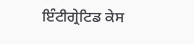ਇੰਟੀਗ੍ਰੇਟਿਡ ਕੇਸ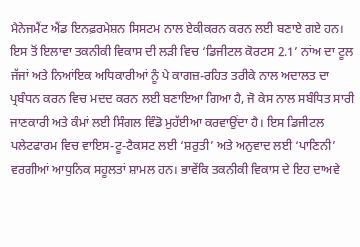ਮੈਨੇਜਮੈਂਟ ਐਂਡ ਇਨਫ਼ਰਮੇਸ਼ਨ ਸਿਸਟਮ ਨਾਲ ਏਕੀਕਰਨ ਕਰਨ ਲਈ ਬਣਾਏ ਗਏ ਹਨ। ਇਸ ਤੋਂ ਇਲਾਵਾ ਤਕਨੀਕੀ ਵਿਕਾਸ ਦੀ ਲੜੀ ਵਿਚ ‘ਡਿਜੀਟਲ ਕੋਰਟਸ 2.1’ ਨਾਂਅ ਦਾ ਟੂਲ ਜੱਜਾਂ ਅਤੇ ਨਿਆਂਇਕ ਅਧਿਕਾਰੀਆਂ ਨੂੰ ਪੇ ਕਾਗਜ਼-ਰਹਿਤ ਤਰੀਕੇ ਨਾਲ ਅਦਾਲਤ ਦਾ ਪ੍ਰਬੰਧਨ ਕਰਨ ਵਿਚ ਮਦਦ ਕਰਨ ਲਈ ਬਣਾਇਆ ਗਿਆ ਹੈ, ਜੋ ਕੇਸ ਨਾਲ ਸਬੰਧਿਤ ਸਾਰੀ ਜਾਣਕਾਰੀ ਅਤੇ ਕੰਮਾਂ ਲਈ ਸਿੰਗਲ ਵਿੰਡੋ ਮੁਹੱਈਆ ਕਰਵਾਉਂਦਾ ਹੈ। ਇਸ ਡਿਜੀਟਲ ਪਲੇਟਫਾਰਮ ਵਿਚ ਵਾਇਸ-ਟੂ-ਟੈਕਸਟ ਲਈ ‘ਸ਼ਰੁਤੀ’ ਅਤੇ ਅਨੁਵਾਦ ਲਈ ‘ਪਾਣਿਨੀ’ ਵਰਗੀਆਂ ਆਧੁਨਿਕ ਸਹੂਲਤਾਂ ਸ਼ਾਮਲ ਹਨ। ਭਾਵੇਂਕਿ ਤਕਨੀਕੀ ਵਿਕਾਸ ਦੇ ਇਹ ਦਾਅਵੇ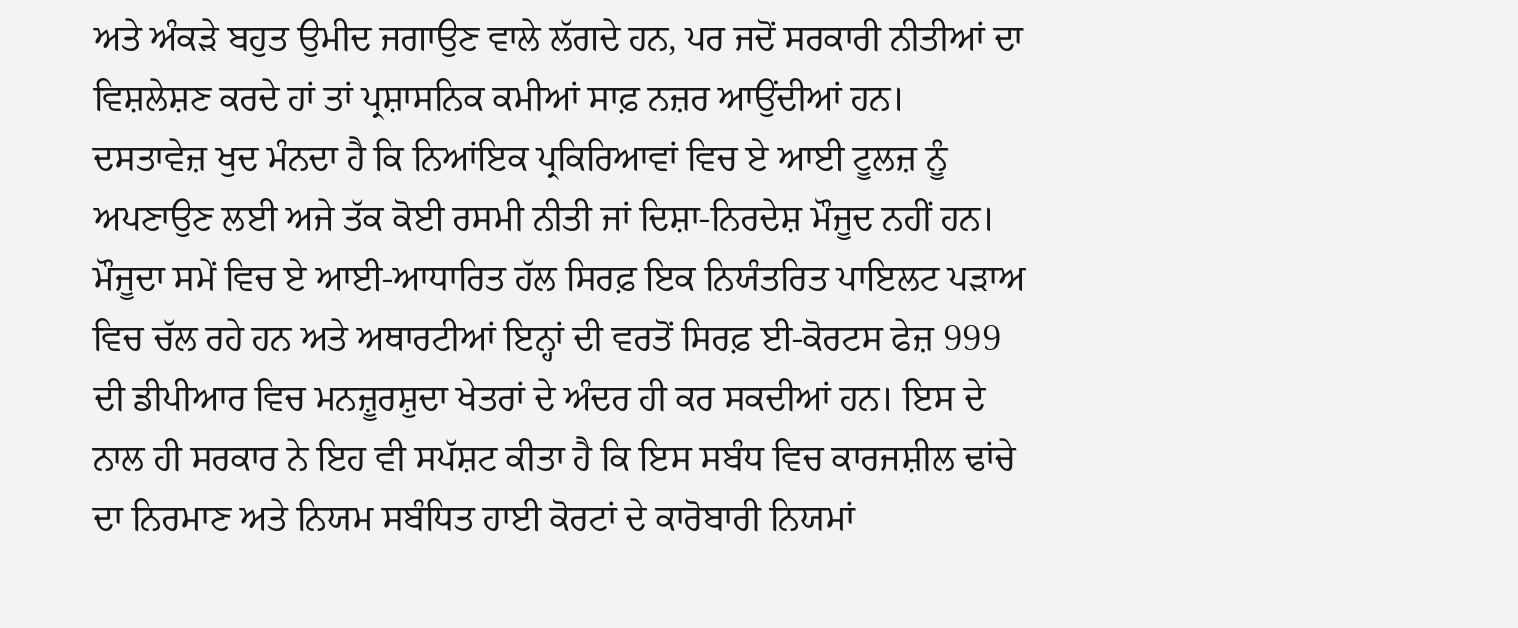ਅਤੇ ਅੰਕੜੇ ਬਹੁਤ ਉਮੀਦ ਜਗਾਉਣ ਵਾਲੇ ਲੱਗਦੇ ਹਨ, ਪਰ ਜਦੋਂ ਸਰਕਾਰੀ ਨੀਤੀਆਂ ਦਾ ਵਿਸ਼ਲੇਸ਼ਣ ਕਰਦੇ ਹਾਂ ਤਾਂ ਪ੍ਰਸ਼ਾਸਨਿਕ ਕਮੀਆਂ ਸਾਫ਼ ਨਜ਼ਰ ਆਉਂਦੀਆਂ ਹਨ। ਦਸਤਾਵੇਜ਼ ਖੁਦ ਮੰਨਦਾ ਹੈ ਕਿ ਨਿਆਂਇਕ ਪ੍ਰਕਿਰਿਆਵਾਂ ਵਿਚ ਏ ਆਈ ਟੂਲਜ਼ ਨੂੰ ਅਪਣਾਉਣ ਲਈ ਅਜੇ ਤੱਕ ਕੋਈ ਰਸਮੀ ਨੀਤੀ ਜਾਂ ਦਿਸ਼ਾ-ਨਿਰਦੇਸ਼ ਮੌਜੂਦ ਨਹੀਂ ਹਨ। ਮੌਜੂਦਾ ਸਮੇਂ ਵਿਚ ਏ ਆਈ-ਆਧਾਰਿਤ ਹੱਲ ਸਿਰਫ਼ ਇਕ ਨਿਯੰਤਰਿਤ ਪਾਇਲਟ ਪੜਾਅ ਵਿਚ ਚੱਲ ਰਹੇ ਹਨ ਅਤੇ ਅਥਾਰਟੀਆਂ ਇਨ੍ਹਾਂ ਦੀ ਵਰਤੋਂ ਸਿਰਫ਼ ਈ-ਕੋਰਟਸ ਫੇਜ਼ 999 ਦੀ ਡੀਪੀਆਰ ਵਿਚ ਮਨਜ਼ੂਰਸ਼ੁਦਾ ਖੇਤਰਾਂ ਦੇ ਅੰਦਰ ਹੀ ਕਰ ਸਕਦੀਆਂ ਹਨ। ਇਸ ਦੇ ਨਾਲ ਹੀ ਸਰਕਾਰ ਨੇ ਇਹ ਵੀ ਸਪੱਸ਼ਟ ਕੀਤਾ ਹੈ ਕਿ ਇਸ ਸਬੰਧ ਵਿਚ ਕਾਰਜਸ਼ੀਲ ਢਾਂਚੇ ਦਾ ਨਿਰਮਾਣ ਅਤੇ ਨਿਯਮ ਸਬੰਧਿਤ ਹਾਈ ਕੋਰਟਾਂ ਦੇ ਕਾਰੋਬਾਰੀ ਨਿਯਮਾਂ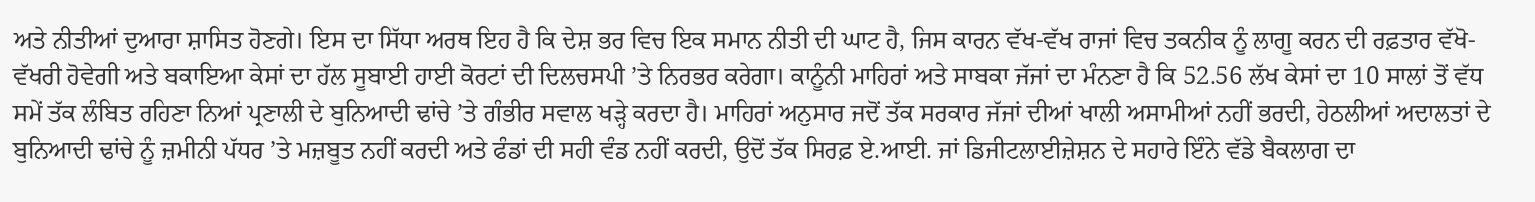ਅਤੇ ਨੀਤੀਆਂ ਦੁਆਰਾ ਸ਼ਾਸਿਤ ਹੋਣਗੇ। ਇਸ ਦਾ ਸਿੱਧਾ ਅਰਥ ਇਹ ਹੈ ਕਿ ਦੇਸ਼ ਭਰ ਵਿਚ ਇਕ ਸਮਾਨ ਨੀਤੀ ਦੀ ਘਾਟ ਹੈ, ਜਿਸ ਕਾਰਨ ਵੱਖ-ਵੱਖ ਰਾਜਾਂ ਵਿਚ ਤਕਨੀਕ ਨੂੰ ਲਾਗੂ ਕਰਨ ਦੀ ਰਫ਼ਤਾਰ ਵੱਖੋ-ਵੱਖਰੀ ਹੋਵੇਗੀ ਅਤੇ ਬਕਾਇਆ ਕੇਸਾਂ ਦਾ ਹੱਲ ਸੂਬਾਈ ਹਾਈ ਕੋਰਟਾਂ ਦੀ ਦਿਲਚਸਪੀ ’ਤੇ ਨਿਰਭਰ ਕਰੇਗਾ। ਕਾਨੂੰਨੀ ਮਾਹਿਰਾਂ ਅਤੇ ਸਾਬਕਾ ਜੱਜਾਂ ਦਾ ਮੰਨਣਾ ਹੈ ਕਿ 52.56 ਲੱਖ ਕੇਸਾਂ ਦਾ 10 ਸਾਲਾਂ ਤੋਂ ਵੱਧ ਸਮੇਂ ਤੱਕ ਲੰਬਿਤ ਰਹਿਣਾ ਨਿਆਂ ਪ੍ਰਣਾਲੀ ਦੇ ਬੁਨਿਆਦੀ ਢਾਂਚੇ ’ਤੇ ਗੰਭੀਰ ਸਵਾਲ ਖੜ੍ਹੇ ਕਰਦਾ ਹੈ। ਮਾਹਿਰਾਂ ਅਨੁਸਾਰ ਜਦੋਂ ਤੱਕ ਸਰਕਾਰ ਜੱਜਾਂ ਦੀਆਂ ਖਾਲੀ ਅਸਾਮੀਆਂ ਨਹੀਂ ਭਰਦੀ, ਹੇਠਲੀਆਂ ਅਦਾਲਤਾਂ ਦੇ ਬੁਨਿਆਦੀ ਢਾਂਚੇ ਨੂੰ ਜ਼ਮੀਨੀ ਪੱਧਰ ’ਤੇ ਮਜ਼ਬੂਤ ਨਹੀਂ ਕਰਦੀ ਅਤੇ ਫੰਡਾਂ ਦੀ ਸਹੀ ਵੰਡ ਨਹੀਂ ਕਰਦੀ, ਉਦੋਂ ਤੱਕ ਸਿਰਫ਼ ਏ.ਆਈ. ਜਾਂ ਡਿਜੀਟਲਾਈਜ਼ੇਸ਼ਨ ਦੇ ਸਹਾਰੇ ਇੰਨੇ ਵੱਡੇ ਬੈਕਲਾਗ ਦਾ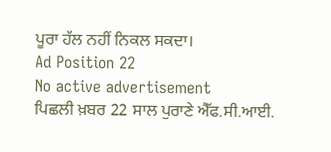ਪੂਰਾ ਹੱਲ ਨਹੀਂ ਨਿਕਲ ਸਕਦਾ।
Ad Position 22
No active advertisement
ਪਿਛਲੀ ਖ਼ਬਰ 22 ਸਾਲ ਪੁਰਾਣੇ ਐੱਫ.ਸੀ.ਆਈ.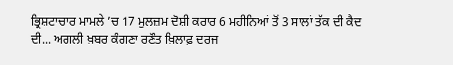ਭ੍ਰਿਸ਼ਟਾਚਾਰ ਮਾਮਲੇ ’ਚ 17 ਮੁਲਜ਼ਮ ਦੋਸ਼ੀ ਕਰਾਰ 6 ਮਹੀਨਿਆਂ ਤੋਂ 3 ਸਾਲਾਂ ਤੱਕ ਦੀ ਕੈਦ ਦੀ... ਅਗਲੀ ਖ਼ਬਰ ਕੰਗਣਾ ਰਣੌਤ ਖ਼ਿਲਾਫ਼ ਦਰਜ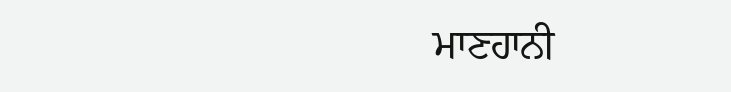ਮਾਣਹਾਨੀ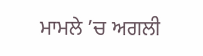ਮਾਮਲੇ ’ਚ ਅਗਲੀ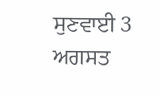ਸੁਣਵਾਈ 3 ਅਗਸਤ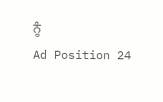ਨੂੰ
Ad Position 24